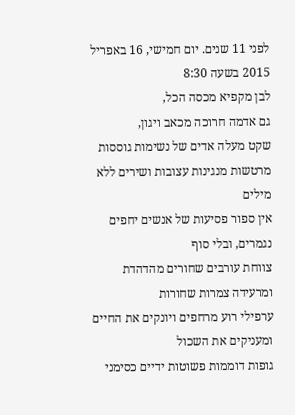לפני 11 שנים. יום חמישי, 16 באפריל 2015 בשעה 8:30
לבן מקפיא מכסה הכל,
גם אדמה חרוכה מכאב ויגון,
שקט מעלה אדים של נשימות גוססות
מרטשות מנגינות עצובות ושירים ללא מילים
אין ספור פסיעות של אנשים יחפים נגמרים, ובלי סוף
צווחת עורבים שחורים מהדהדת ומרעידה צמרות שחורות
ערפילי רוע מרחפים ויונקים את החיים ומעניקים את השכול
גופות דוממות פשוטות ידיים כסימני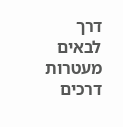דרך לבאים
מעטרות דרכים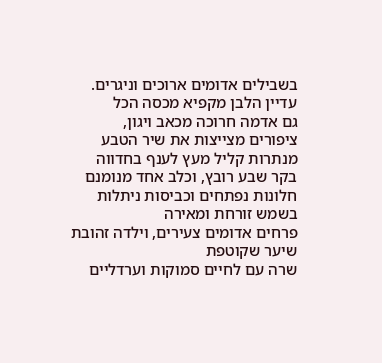בשבילים אדומים ארוכים וניגרים.
עדיין הלבן מקפיא מכסה הכל
גם אדמה חרוכה מכאב ויגון,
ציפורים מצייצות את שיר הטבע
מנתרות קליל מעץ לענף בחדווה
בקר שבע רובץ, וכלב אחד מנומנם
חלונות נפתחים וכביסות ניתלות בשמש זורחת ומאירה
פרחים אדומים צעירים, וילדה זהובת שיער שקוטפת
שרה עם לחיים סמוקות וערדליים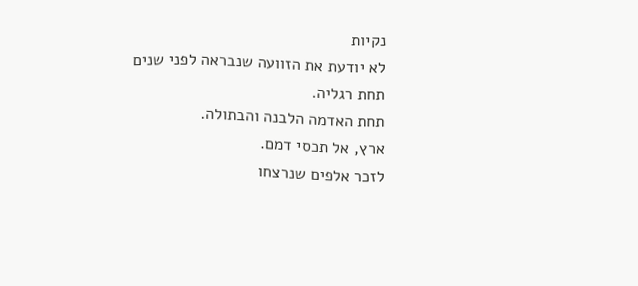נקיות
לא יודעת את הזוועה שנבראה לפני שנים
תחת רגליה.
תחת האדמה הלבנה והבתולה.
ארץ, אל תכסי דמם.
לזכר אלפים שנרצחו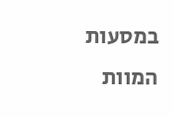במסעות המוות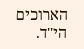הארוכים
הי''ד.